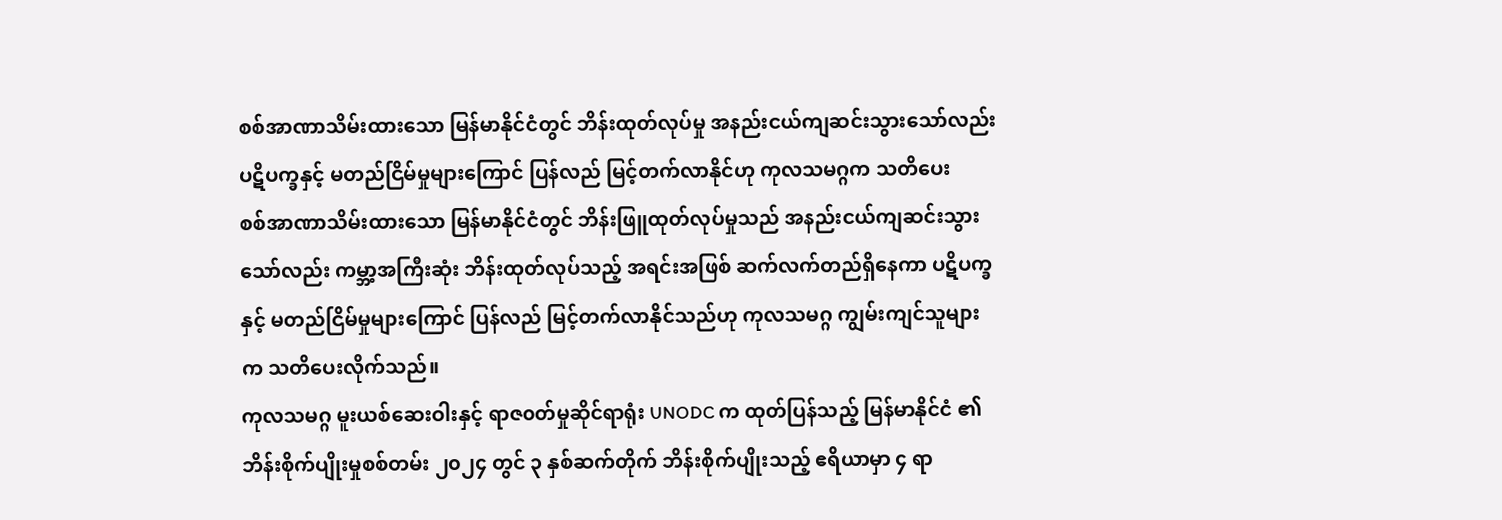စစ်အာဏာသိမ်းထားသော မြန်မာနိုင်ငံတွင် ဘိန်းထုတ်လုပ်မှု အနည်းငယ်ကျဆင်းသွားသော်လည်း ပဋိပက္ခနှင့် မတည်ငြိမ်မှုများကြောင် ပြန်လည် မြင့်တက်လာနိုင်ဟု ကုလသမဂ္ဂက သတိပေး
စစ်အာဏာသိမ်းထားသော မြန်မာနိုင်ငံတွင် ဘိန်းဖြူထုတ်လုပ်မှုသည် အနည်းငယ်ကျဆင်းသွားသော်လည်း ကမ္ဘာ့အကြီးဆုံး ဘိန်းထုတ်လုပ်သည့် အရင်းအဖြစ် ဆက်လက်တည်ရှိနေကာ ပဋိပက္ခနှင့် မတည်ငြိမ်မှုများကြောင် ပြန်လည် မြင့်တက်လာနိုင်သည်ဟု ကုလသမဂ္ဂ ကျွမ်းကျင်သူများက သတိပေးလိုက်သည်။
ကုလသမဂ္ဂ မူးယစ်ဆေးဝါးနှင့် ရာဇ၀တ်မှုဆိုင်ရာရုံး UNODC က ထုတ်ပြန်သည့် မြန်မာနိုင်ငံ ၏ ဘိန်းစိုက်ပျိုးမှုစစ်တမ်း ၂၀၂၄ တွင် ၃ နှစ်ဆက်တိုက် ဘိန်းစိုက်ပျိုးသည့် ဧရိယာမှာ ၄ ရာ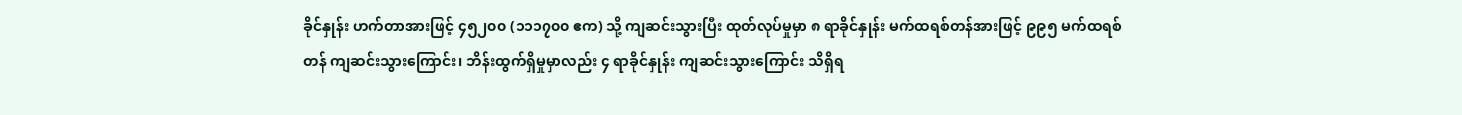ခိုင်နှုန်း ဟက်တာအားဖြင့် ၄၅၂၀၀ (၁၁၁၇၀၀ ဧက) သို့ ကျဆင်းသွားပြီး ထုတ်လုပ်မှုမှာ ၈ ရာခိုင်နှုန်း မက်ထရစ်တန်အားဖြင့် ၉၉၅ မက်ထရစ်တန် ကျဆင်းသွားကြောင်း၊ ဘိန်းထွက်ရှိမှုမှာလည်း ၄ ရာခိုင်နှုန်း ကျဆင်းသွားကြောင်း သိရှိရ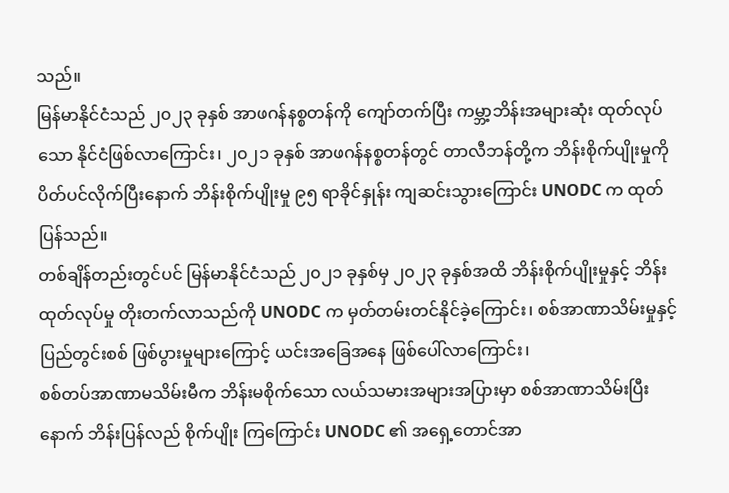သည်။
မြန်မာနိုင်ငံသည် ၂၀၂၃ ခုနှစ် အာဖဂန်နစ္စတန်ကို ကျော်တက်ပြီး ကမ္ဘာ့ဘိန်းအများဆုံး ထုတ်လုပ်သော နိုင်ငံဖြစ်လာကြောင်း၊ ၂၀၂၁ ခုနှစ် အာဖဂန်နစ္စတန်တွင် တာလီဘန်တို့က ဘိန်းစိုက်ပျိုးမှုကို ပိတ်ပင်လိုက်ပြီးနောက် ဘိန်းစိုက်ပျိုးမှု ၉၅ ရာခိုင်နှုန်း ကျဆင်းသွားကြောင်း UNODC က ထုတ်ပြန်သည်။
တစ်ချိန်တည်းတွင်ပင် မြန်မာနိုင်ငံသည် ၂၀၂၁ ခုနှစ်မှ ၂၀၂၃ ခုနှစ်အထိ ဘိန်းစိုက်ပျိုးမှုနှင့် ဘိန်းထုတ်လုပ်မှု တိုးတက်လာသည်ကို UNODC က မှတ်တမ်းတင်နိုင်ခဲ့ကြောင်း၊ စစ်အာဏာသိမ်းမှုနှင့် ပြည်တွင်းစစ် ဖြစ်ပွားမှုများကြောင့် ယင်းအခြေအနေ ဖြစ်ပေါ်လာကြောင်း၊
စစ်တပ်အာဏာမသိမ်းမီက ဘိန်းမစိုက်သော လယ်သမားအများအပြားမှာ စစ်အာဏာသိမ်းပြီးနောက် ဘိန်းပြန်လည် စိုက်ပျိုး ကြကြောင်း UNODC ၏ အရှေ့တောင်အာ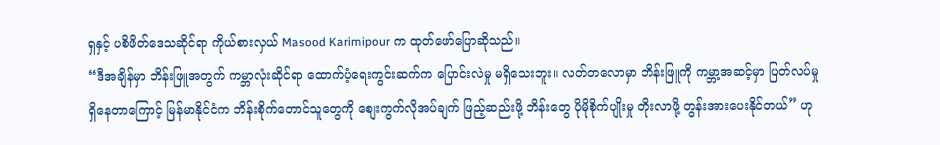ရှနှင့် ပစိဖိတ်ဒေသဆိုင်ရာ ကိုယ်စားလှယ် Masood Karimipour က ထုတ်ဖော်ပြောဆိုသည်။
“ဒီအချိန်မှာ ဘိန်းဖြူအတွက် ကမ္ဘာလုံးဆိုင်ရာ ထောက်ပံ့ရေးကွင်းဆက်က ပြောင်းလဲမှု မရှိသေးဘူး။ လတ်တလောမှာ ဘိန်းဖြူကို ကမ္ဘာ့အဆင့်မှာ ပြတ်လပ်မှုရှိနေတာကြောင့် မြန်မာနိုင်ငံက ဘိန်းစိုက်တောင်သူတွေကို စျေးကွက်လိုအပ်ချက် ဖြည့်ဆည်းဖို့ ဘိန်းတွေ ပိုမိုစိုက်ပျိုးမှု တိုးလာဖို့ တွန်းအားပေးနိုင်တယ်” ဟု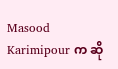Masood Karimipour က ဆို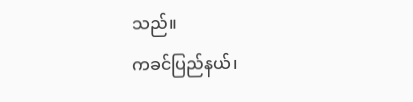သည်။
ကခင်ပြည်နယ်၊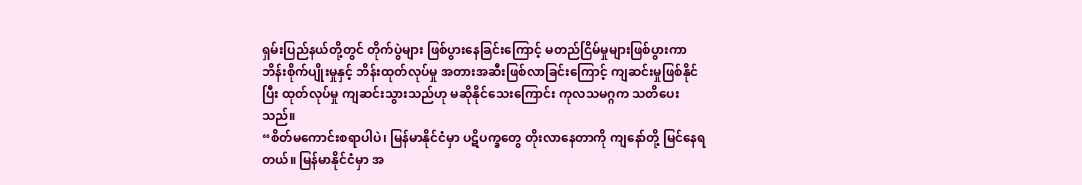ရှမ်းပြည်နယ်တို့တွင် တိုက်ပွဲများ ဖြစ်ပွားနေခြင်းကြောင့် မတည်ငြိမ်မှုများဖြစ်ပွားကာ ဘိန်းစိုက်ပျိုးမှုနှင့် ဘိန်းထုတ်လုပ်မှု အတားအဆီးဖြစ်လာခြင်းကြောင့် ကျဆင်းမှုဖြစ်နိုင်ပြီး ထုတ်လုပ်မှု ကျဆင်းသွားသည်ဟု မဆိုနိုင်သေးကြောင်း ကုလသမဂ္ဂက သတိပေးသည်။
“စိတ်မကောင်းစရာပါပဲ၊ မြန်မာနိုင်ငံမှာ ပဋိပက္ခတွေ တိုးလာနေတာကို ကျနော်တို့ မြင်နေရတယ်။ မြန်မာနိုင်ငံမှာ အ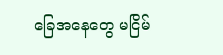ခြေအနေတွေ မငြိမ်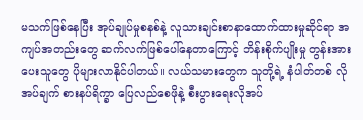မသက်ဖြစ်နေပြီး အုပ်ချုပ်မှုစနစ်နဲ့ လူသားချင်းစာနာထောက်ထားမှုဆိုင်ရာ အကျပ်အတည်းတွေ ဆက်လက်ဖြစ်ပေါ်နေတာကြောင့် ဘိန်းစိုက်ပျိုးမှု တွန်းအားပေးသူတွေ ပိုများလာနိုင်ပါတယ်။ လယ်သမားတွေက သူတို့ရဲ့ နံပါတ်တစ် လိုအပ်ချက် စားနပ်ရိက္ခာ ပြေလည်စေဖိုနဲ့ စီးပွားရေးလိုအပ်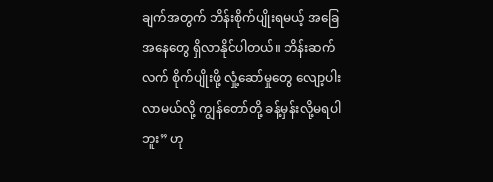ချက်အတွက် ဘိန်းစိုက်ပျိုးရမယ့် အခြေအနေတွေ ရှိလာနိုင်ပါတယ်။ ဘိန်းဆက်လက် စိုက်ပျိုးဖို့ လှုံ့ဆော်မှုတွေ လျော့ပါးလာမယ်လို့ ကျွန်တော်တို့ ခန့်မှန်းလို့မရပါဘူး” ဟု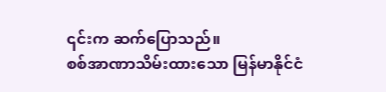၎င်းက ဆက်ပြောသည်။
စစ်အာဏာသိမ်းထားသော မြန်မာနိုင်ငံ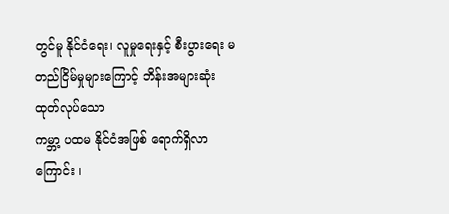တွင်မူ နိုင်ငံရေး၊ လူမှုရေးနှင့် စီးပွားရေး မတည်ငြိမ်မှုများကြောင့် ဘိန်းအများဆုံး ထုတ်လုပ်သော
ကမ္ဘာ့ ပထမ နိုင်ငံအဖြစ် ရောက်ရှိလာကြောင်း ၊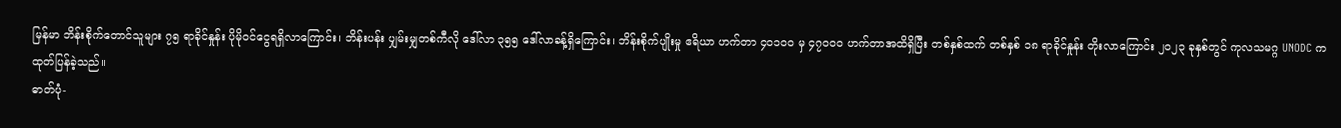မြန်မာ ဘိန်းစိုက်တောင်သူများ ၇၅ ရာခိုင်နှုန်း ပိုမိုဝင်ငွေရရှိလာကြောင်း၊ ဘိန်းပန်း ပျှမ်းမျှတစ်ကီလို ဒေါ်လာ ၃၅၅ ဒေါ်လာခန့်ရှိကြောင်း၊ ဘိန်းစိုက်ပျိုးမှု ဧရိယာ ဟက်တာ ၄၀၁၀၀ မှ ၄၇၀၀၀ ဟက်တာအထိရှိပြီး တစ်နှစ်ထက် တစ်နှစ် ၁၈ ရာခိုင်နှုန်း တိုးလာကြောင်း ၂၀၂၃ ခုနှစ်တွင် ကုလသမဂ္ဂ UNODC က ထုတ်ပြန်ခဲ့သည်။
ဓာတ်ပုံ-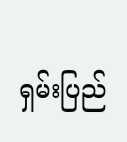ရှမ်းပြည်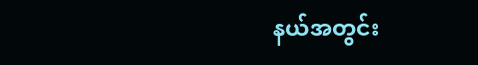နယ်အတွင်း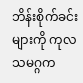ဘိန်းစိုက်ခင်းများကို ကုလသမဂ္ဂက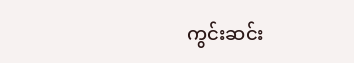ကွင်းဆင်း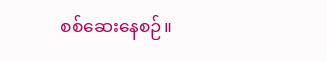စစ်ဆေးနေစဉ်။